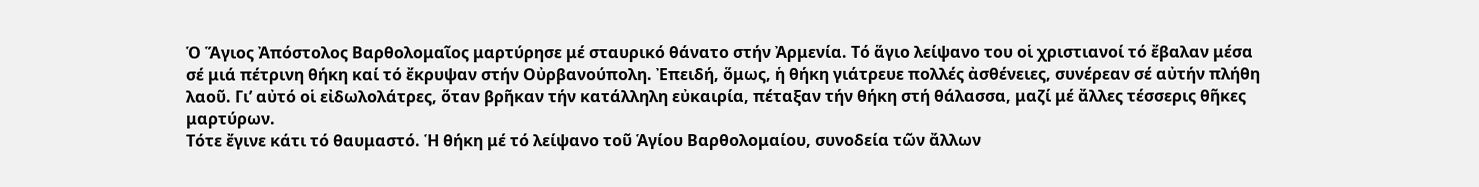Ὁ Ἅγιος Ἀπόστολος Βαρθολομαῖος μαρτύρησε μέ σταυρικό θάνατο στήν Ἀρμενία. Τό ἅγιο λείψανο του οἱ χριστιανοί τό ἔβαλαν μέσα σέ μιά πέτρινη θήκη καί τό ἔκρυψαν στήν Οὐρβανούπολη. Ἐπειδή, ὅμως, ἡ θήκη γιάτρευε πολλές ἀσθένειες, συνέρεαν σέ αὐτήν πλήθη λαοῦ. Γι’ αὐτό οἱ εἰδωλολάτρες, ὅταν βρῆκαν τήν κατάλληλη εὐκαιρία, πέταξαν τήν θήκη στή θάλασσα, μαζί μέ ἄλλες τέσσερις θῆκες μαρτύρων.
Τότε ἔγινε κάτι τό θαυμαστό. Ἡ θήκη μέ τό λείψανο τοῦ Ἁγίου Βαρθολομαίου, συνοδεία τῶν ἄλλων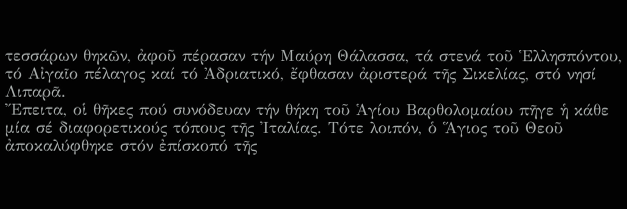τεσσάρων θηκῶν, ἀφοῦ πέρασαν τήν Μαύρη Θάλασσα, τά στενά τοῦ Ἑλλησπόντου, τό Αἰγαῖο πέλαγος καί τό Ἀδριατικό, ἔφθασαν ἀριστερά τῆς Σικελίας, στό νησί Λιπαρᾶ.
Ἔπειτα, οἱ θῆκες πού συνόδευαν τήν θήκη τοῦ Ἁγίου Βαρθολομαίου πῆγε ἡ κάθε μία σέ διαφορετικούς τόπους τῆς Ἰταλίας. Τότε λοιπόν, ὁ Ἅγιος τοῦ Θεοῦ ἀποκαλύφθηκε στόν ἐπίσκοπό τῆς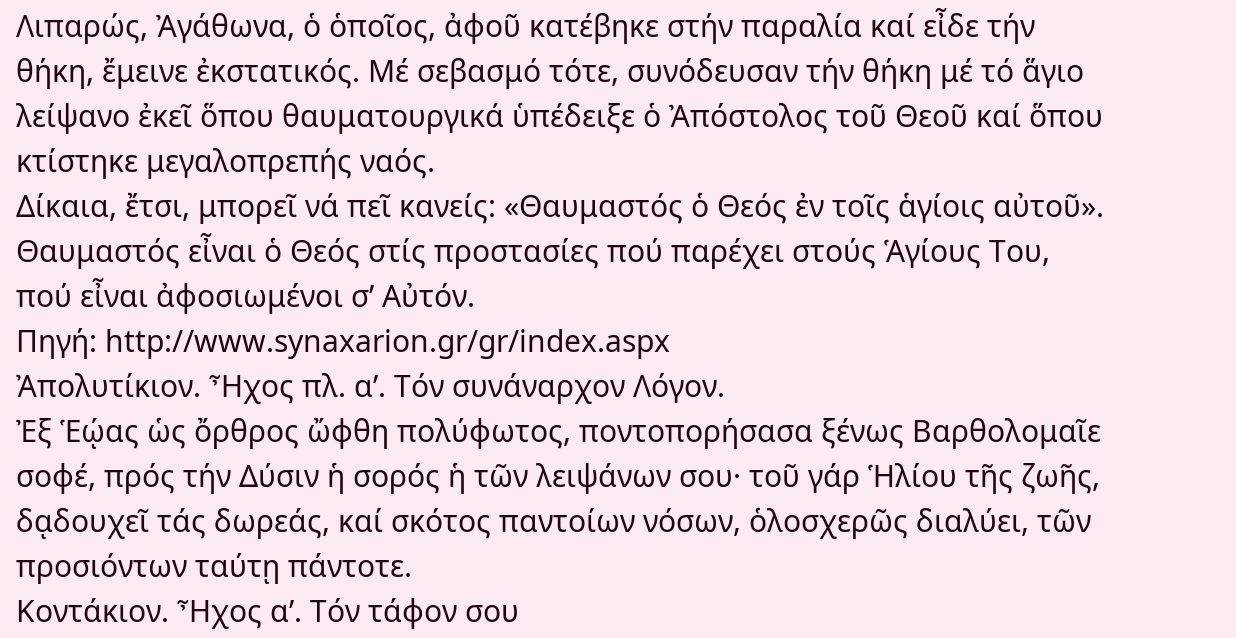Λιπαρώς, Ἀγάθωνα, ὁ ὁποῖος, ἀφοῦ κατέβηκε στήν παραλία καί εἶδε τήν θήκη, ἔμεινε ἐκστατικός. Μέ σεβασμό τότε, συνόδευσαν τήν θήκη μέ τό ἅγιο λείψανο ἐκεῖ ὅπου θαυματουργικά ὑπέδειξε ὁ Ἀπόστολος τοῦ Θεοῦ καί ὅπου κτίστηκε μεγαλοπρεπής ναός.
Δίκαια, ἔτσι, μπορεῖ νά πεῖ κανείς: «Θαυμαστός ὁ Θεός ἐν τοῖς ἁγίοις αὐτοῦ». Θαυμαστός εἶναι ὁ Θεός στίς προστασίες πού παρέχει στούς Ἁγίους Του, πού εἶναι ἀφοσιωμένοι σ’ Αὐτόν.
Πηγή: http://www.synaxarion.gr/gr/index.aspx
Ἀπολυτίκιον. Ἦχος πλ. α’. Τόν συνάναρχον Λόγον.
Ἐξ Ἑῴας ὡς ὄρθρος ὤφθη πολύφωτος, ποντοπορήσασα ξένως Βαρθολομαῖε σοφέ, πρός τήν Δύσιν ἡ σορός ἡ τῶν λειψάνων σου· τοῦ γάρ Ἡλίου τῆς ζωῆς, δᾳδουχεῖ τάς δωρεάς, καί σκότος παντοίων νόσων, ὁλοσχερῶς διαλύει, τῶν προσιόντων ταύτῃ πάντοτε.
Κοντάκιον. Ἦχος α’. Τόν τάφον σου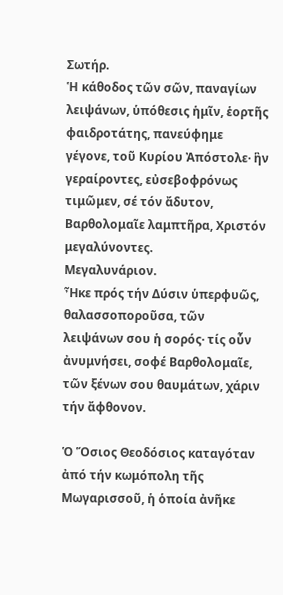Σωτήρ.
Ἡ κάθοδος τῶν σῶν, παναγίων λειψάνων, ὑπόθεσις ἡμῖν, ἑορτῆς φαιδροτάτης, πανεύφημε γέγονε, τοῦ Κυρίου Ἀπόστολε· ἣν γεραίροντες, εὐσεβοφρόνως τιμῶμεν, σέ τόν ἄδυτον, Βαρθολομαῖε λαμπτῆρα, Χριστόν μεγαλύνοντες.
Μεγαλυνάριον.
Ἦκε πρός τήν Δύσιν ὑπερφυῶς, θαλασσοποροῦσα, τῶν λειψάνων σου ἡ σορός· τίς οὖν ἀνυμνήσει, σοφέ Βαρθολομαῖε, τῶν ξένων σου θαυμάτων, χάριν τήν ἄφθονον.

Ὁ Ὅσιος Θεοδόσιος καταγόταν ἀπό τήν κωμόπολη τῆς Μωγαρισσοῦ, ἡ ὁποία ἀνῆκε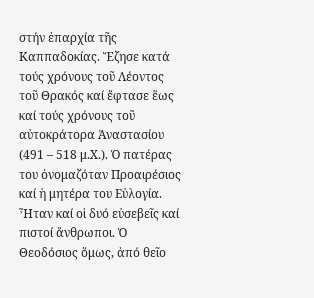στήν ἐπαρχία τῆς Καππαδοκίας. Ἔζησε κατά τούς χρόνους τοῦ Λέοντος τοῦ Θρακός καί ἔφτασε ἕως καί τούς χρόνους τοῦ αὐτοκράτορα Ἀναστασίου (491 – 518 μ.Χ.). Ὁ πατέρας του ὀνομαζόταν Προαιρέσιος καί ἡ μητέρα του Εὐλογία. Ἦταν καί οἱ δυό εὐσεβεῖς καί πιστοί ἄνθρωποι. Ὁ Θεοδόσιος ὅμως, ἀπό θεῖο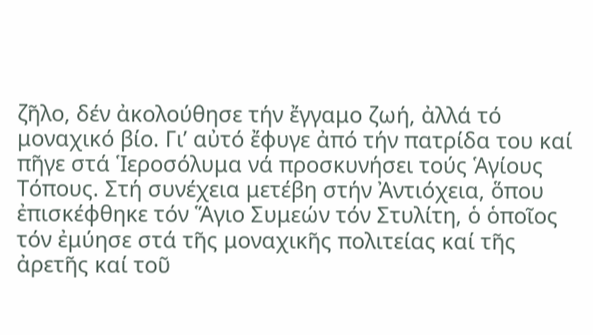ζῆλο, δέν ἀκολούθησε τήν ἔγγαμο ζωή, ἀλλά τό μοναχικό βίο. Γι’ αὐτό ἔφυγε ἀπό τήν πατρίδα του καί πῆγε στά Ἱεροσόλυμα νά προσκυνήσει τούς Ἁγίους Τόπους. Στή συνέχεια μετέβη στήν Ἀντιόχεια, ὅπου ἐπισκέφθηκε τόν Ἅγιο Συμεών τόν Στυλίτη, ὁ ὁποῖος τόν ἐμύησε στά τῆς μοναχικῆς πολιτείας καί τῆς ἀρετῆς καί τοῦ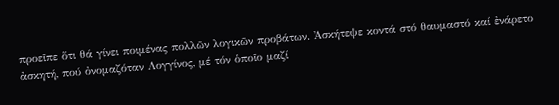προεῖπε ὅτι θά γίνει ποιμένας πολλῶν λογικῶν προβάτων. Ἀσκήτεψε κοντά στό θαυμαστό καί ἐνάρετο ἀσκητή, πού ὀνομαζόταν Λογγίνος, μέ τόν ὁποῖο μαζί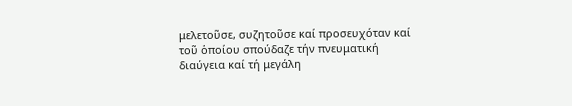μελετοῦσε, συζητοῦσε καί προσευχόταν καί τοῦ ὁποίου σπούδαζε τήν πνευματική διαύγεια καί τή μεγάλη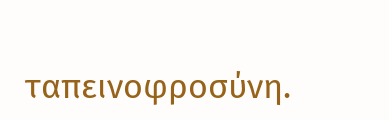ταπεινοφροσύνη.